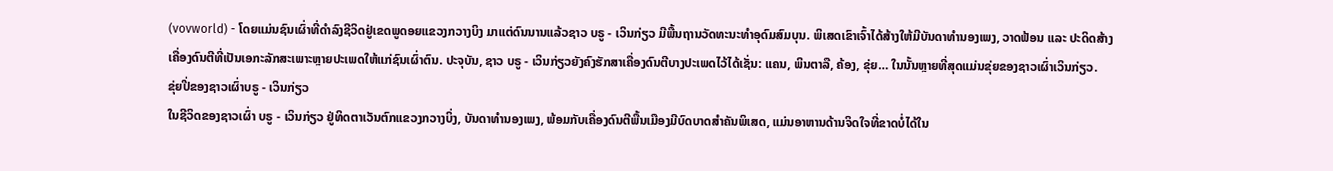(vovworld) - ໂດຍແມ່ນຊົນເຜົ່າທີ່ດຳລົງຊີວິດຢູ່ເຂດພູດອຍແຂວງກວາງບິງ ມາແຕ່ດົນນານແລ້ວຊາວ ບຣູ - ເວິນກ່ຽວ ມີພື້ນຖານວັດທະນະທຳອຸດົມສົມບຸນ. ພິເສດເຂົາເຈົ້າໄດ້ສ້າງໃຫ້ມີບັນດາທຳນອງເພງ, ວາດຟ້ອນ ແລະ ປະດິດສ້າງເຄື່ອງດົນຕີທີ່ເປັນເອກະລັກສະເພາະຫຼາຍປະເພດໃຫ້ແກ່ຊົນເຜົ່າຕົນ. ປະຈຸບັນ, ຊາວ ບຣູ - ເວິນກ່ຽວຍັງຄົງຮັກສາເຄື່ອງດົນຕີບາງປະເພດໄວ້ໄດ້ເຊັ່ນ: ແຄນ, ພິນຕາລື, ຄ້ອງ, ຂຸ່ຍ… ໃນນັ້ນຫຼາຍທີ່ສຸດແມ່ນຂຸ່ຍຂອງຊາວເຜົ່າເວິນກ່ຽວ.
ຂຸ່ຍປີ່ຂອງຊາວເຜົ່າບຣູ - ເວິນກ່ຽວ
ໃນຊີວິດຂອງຊາວເຜົ່າ ບຣູ - ເວິນກ່ຽວ ຢູ່ທິດຕາເວັນຕົກແຂວງກວາງບິ່ງ, ບັນດາທຳນອງເພງ, ພ້ອມກັບເຄື່ອງດົນຕີພື້ນເມືອງມີບົດບາດສຳຄັນພິເສດ, ແມ່ນອາຫານດ້ານຈິດໃຈທີ່ຂາດບໍ່ໄດ້ໃນ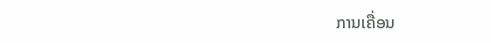ການເຄື່ອນ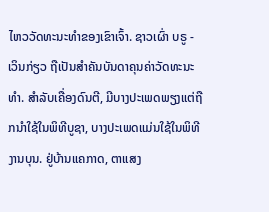ໄຫວວັດທະນະທຳຂອງເຂົາເຈົ້າ. ຊາວເຜົ່າ ບຣູ - ເວິນກ່ຽວ ຖືເປັນສຳຄັນບັນດາຄຸນຄ່າວັດທະນະທຳ. ສຳລັບເຄື່ອງດົນຕີ, ມີບາງປະເພດພຽງແຕ່ຖືກນຳໃຊ້ໃນພິທີບູຊາ, ບາງປະເພດແມ່ນໃຊ້ໃນພິທີງານບຸນ. ຢູ່ບ້ານແຄກາດ, ຕາແສງ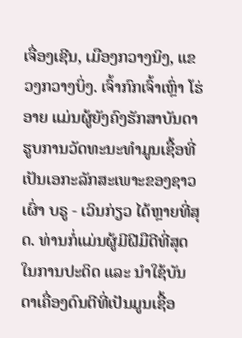ເຈື່ອງເຊີນ, ເມືອງກວາງນິງ, ແຂວງກວາງບິ່ງ. ເຈົ້າກົກເຈົ້າເຫຼົ່າ ໂຮ່ອາຍ ແມ່ນຜູ້ຍັງຄົງຮັກສາບັນດາຮູບການວັດທະນະທຳມູນເຊື້ອທີ່ເປັນເອກະລັກສະເພາະຂອງຊາວເຜົ່າ ບຣູ - ເວິນກ່ຽວ ໄດ້ຫຼາຍທີ່ສຸດ. ທ່ານກໍ່ແມ່ນຜູ້ມີຝີມືດີທີ່ສຸດໃນການປະດິດ ແລະ ນຳໃຊ້ບັນດາເຄື່ອງດົນຕີທີ່ເປັນມູນເຊື້ອ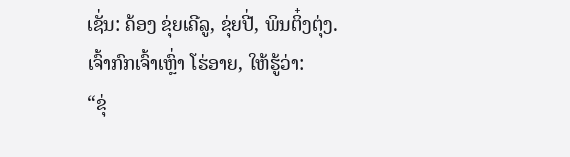ເຊັ່ນ: ຄ້ອງ ຂຸ່ຍເຄີລູ, ຂຸ່ຍປີ່, ພິນຕິ໋ງຕຸ່ງ. ເຈົ້າກົກເຈົ້າເຫຼົ່າ ໂຮ່ອາຍ, ໃຫ້ຮູ້ວ່າ:
“ຂຸ່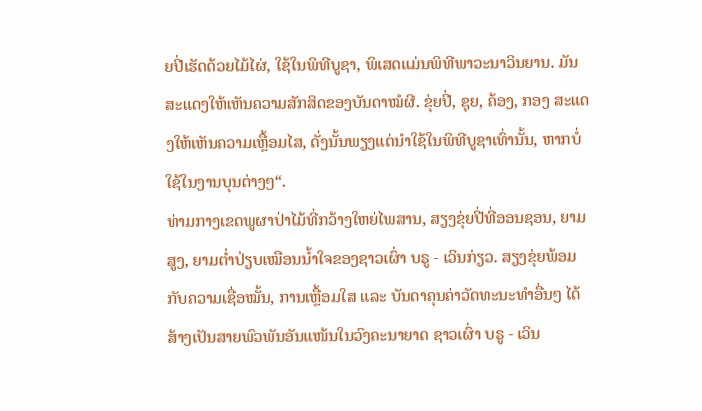ຍປີ່ເຮັດດ້ວຍໄມ້ໄຜ່, ໃຊ້ໃນພິທີບູຊາ, ພິເສດແມ່ນພິທີພາວະນາວິນຍານ. ມັນສະແດງໃຫ້ເຫັນຄວາມສັກສິດຂອງບັນດາໝໍຜີ. ຂຸ່ຍປີ່, ຊຸຍ, ຄ້ອງ, ກອງ ສະແດງໃຫ້ເຫັນຄວາມເຫຼື້ອມໄສ, ດັ່ງນັ້ນພຽງແຕ່ນຳໃຊ້ໃນພິທີບູຊາເທົ່ານັ້ນ, ຫາກບໍ່ໃຊ້ໃນງານບຸນຕ່າງໆ“.
ທ່າມກາງເຂດພູຜາປ່າໄມ້ທີ່ກວ້າງໃຫຍ່ໄພສານ, ສຽງຂຸ່ຍປີ່ທີ່ອອນຊອນ, ຍາມສູງ, ຍາມຕ່ຳປ່ຽບເໝືອນນ້ຳໃຈຂອງຊາວເຜົ່າ ບຣູ - ເວິນກ່ຽວ. ສຽງຂຸ່ຍພ້ອມກັບຄວາມເຊື່ອໝັ້ນ, ການເຫຼື້ອມໃສ ແລະ ບັນດາຄຸນຄ່າວັດທະນະທຳອື່ນໆ ໄດ້ສ້າງເປັນສາຍພົວພັນອັນແໜ້ນໃນວົງຄະນາຍາດ ຊາວເຜົ່າ ບຣູ - ເວິນ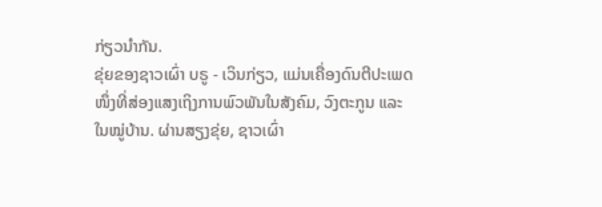ກ່ຽວນຳກັນ.
ຂຸ່ຍຂອງຊາວເຜົ່າ ບຣູ - ເວິນກ່ຽວ, ແມ່ນເຄື່ອງດົນຕີປະເພດໜຶ່ງທີ່ສ່ອງແສງເຖິງການພົວພັນໃນສັງຄົມ, ວົງຕະກູນ ແລະ ໃນໝູ່ບ້ານ. ຜ່ານສຽງຂຸ່ຍ, ຊາວເຜົ່າ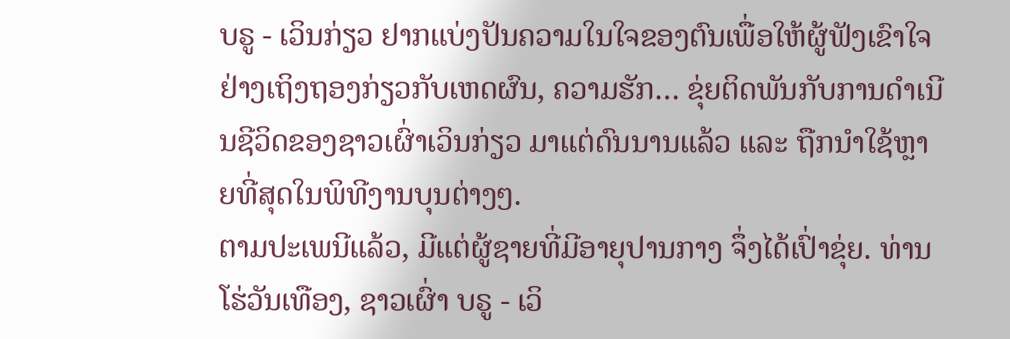ບຣູ - ເວິນກ່ຽວ ຢາກແບ່ງປັນຄວາມໃນໃຈຂອງຕົນເພື່ອໃຫ້ຜູ້ຟັງເຂົາໃຈຢ່າງເຖິງຖອງກ່ຽວກັບເຫດຜົນ, ຄວາມຮັກ… ຂຸ່ຍຕິດພັນກັບການດຳເນີນຊີວິດຂອງຊາວເຜົ່າເວິນກ່ຽວ ມາແຕ່ດົນນານແລ້ວ ແລະ ຖືກນຳໃຊ້ຫຼາຍທີ່ສຸດໃນພິທີງານບຸນຕ່າງໆ.
ຕາມປະເພນີແລ້ວ, ມີແຕ່ຜູ້ຊາຍທີ່ມີອາຍຸປານກາງ ຈຶ່ງໄດ້ເປົ່າຂຸ່ຍ. ທ່ານ ໂຮ່ວັນເທືອງ, ຊາວເຜົ່າ ບຣູ - ເວິ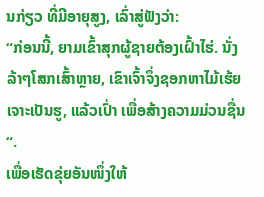ນກ່ຽວ ທີ່ມີອາຍຸສູງ, ເລົ່າສູ່ຟັງວ່າ:
“ກ່ອນນີ້, ຍາມເຂົ້າສຸກຜູ້ຊາຍຕ້ອງເຝົ້າໄຮ່. ນັ່ງລ້າໆໂສກເສົ້າຫຼາຍ, ເຂົາເຈົ້າຈຶ່ງຊອກຫາໄມ້ເຮ້ຍເຈາະເປັນຮູ, ແລ້ວເປົ່າ ເພື່ອສ້າງຄວາມມ່ວນຊື່ນ “.
ເພື່ອເຮັດຂຸ່ຍອັນໜຶ່ງໃຫ້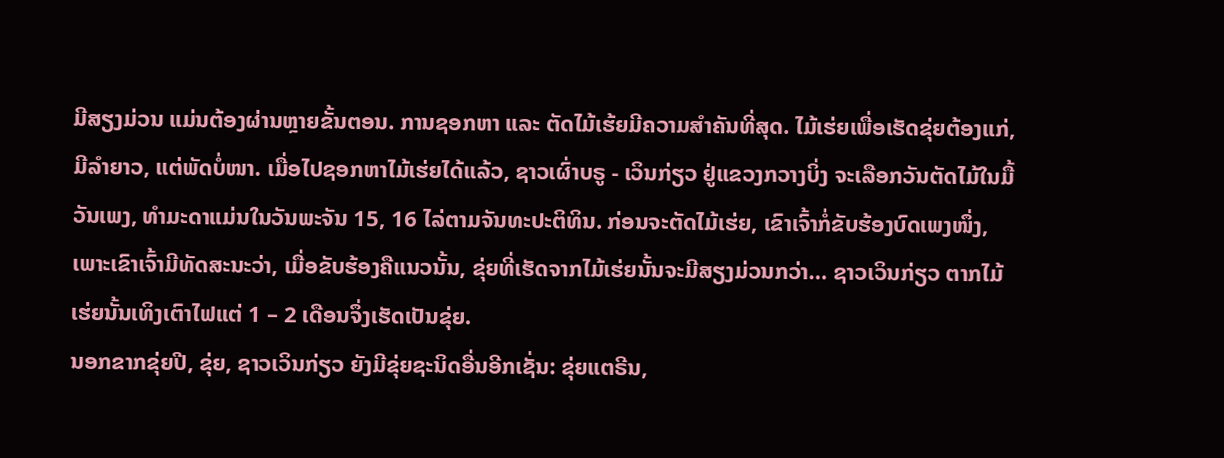ມີສຽງມ່ວນ ແມ່ນຕ້ອງຜ່ານຫຼາຍຂັ້ນຕອນ. ການຊອກຫາ ແລະ ຕັດໄມ້ເຮ້ຍມີຄວາມສຳຄັນທີ່ສຸດ. ໄມ້ເຮ່ຍເພື່ອເຮັດຂຸ່ຍຕ້ອງແກ່, ມີລຳຍາວ, ແຕ່ພັດບໍ່ໜາ. ເມື່ອໄປຊອກຫາໄມ້ເຮ່ຍໄດ້ແລ້ວ, ຊາວເຜົ່າບຣູ - ເວິນກ່ຽວ ຢູ່ແຂວງກວາງບິ່ງ ຈະເລືອກວັນຕັດໄມ້ໃນມື້ວັນເພງ, ທຳມະດາແມ່ນໃນວັນພະຈັນ 15, 16 ໄລ່ຕາມຈັນທະປະຕິທິນ. ກ່ອນຈະຕັດໄມ້ເຮ່ຍ, ເຂົາເຈົ້າກໍ່ຂັບຮ້ອງບົດເພງໜຶ່ງ, ເພາະເຂົາເຈົ້າມີທັດສະນະວ່າ, ເມື່ອຂັບຮ້ອງຄືແນວນັ້ນ, ຂຸ່ຍທີ່ເຮັດຈາກໄມ້ເຮ່ຍນັ້ນຈະມີສຽງມ່ວນກວ່າ… ຊາວເວິນກ່ຽວ ຕາກໄມ້ເຮ່ຍນັ້ນເທິງເຕົາໄຟແຕ່ 1 – 2 ເດືອນຈຶ່ງເຮັດເປັນຂຸ່ຍ.
ນອກຂາກຂຸ່ຍປີ, ຂຸ່ຍ, ຊາວເວິນກ່ຽວ ຍັງມີຂຸ່ຍຊະນິດອື່ນອີກເຊັ່ນ: ຂຸ່ຍແຕຣີນ,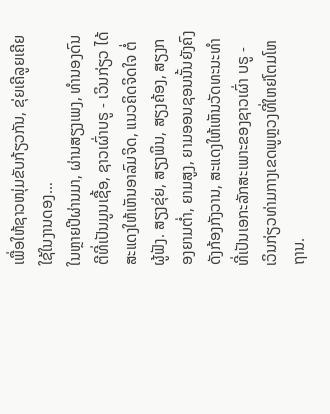ເພື່ອໃຫ້ຊາວໜຸ່ມຂັບກ້ຽວກັນ, ຂຸ່ຍເຄີລູຍເຄີຍໃຊ້ໃນງານດອງ…
ໃນຫຼາຍປີຜ່ານມາ, ຜ່ານສຽງເພງ, ທຳນອງດົນຕີທີ່ເປັນມູນເຊື້ອ, ຊາວເຜົ່າບຣູ - ເວິນກ່ຽວ ໄດ້ສະແດງໃຫ້ເຫັນອາລົມຈິດ, ແນວຄິດຈິດໃຈ ຕໍ່ຜູ້ຟັງ. ສຽງຂຸ່ຍ, ສຽງພິນ, ສຽງຄ້ອງ, ສຽງກອງຍາມຕ່ຳ, ຍາມສູງ, ຍາມອອນຊອນນັ້ນຍັງຄົງດັງກ້ອງກັງວານ, ສະແດງໃຫ້ເຫັນວັດທະນະທຳທີ່ເປັນເອກະລັກສະເພາະຂອງຊາວເຜົ່າ ບຣູ - ເວິນກ່ຽວທ່າມກາງເຂດພູຫຼວງທີ່ໃຫຍ່ໂຕມໂຫຖານ.